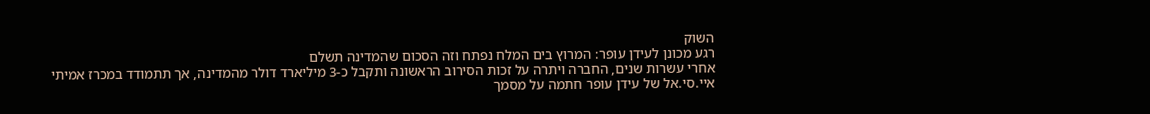השוק
רגע מכונן לעידן עופר: המרוץ בים המלח נפתח וזה הסכום שהמדינה תשלם
אחרי עשרות שנים, החברה ויתרה על זכות הסירוב הראשונה ותקבל כ-3 מיליארד דולר מהמדינה, אך תתמודד במכרז אמיתי
איי.סי.אל של עידן עופר חתמה על מסמך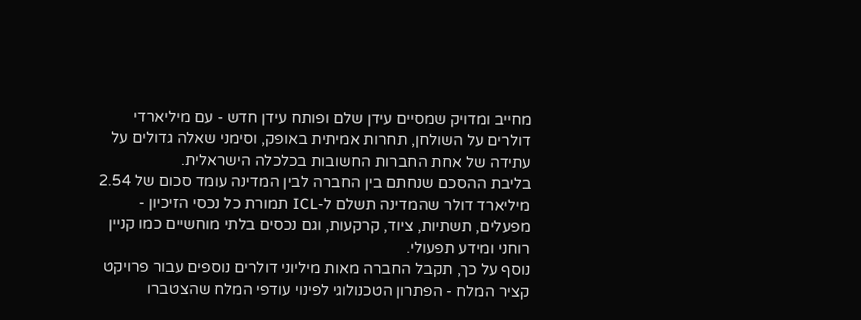מחייב ומדויק שמסיים עידן שלם ופותח עידן חדש - עם מיליארדי דולרים על השולחן, תחרות אמיתית באופק, וסימני שאלה גדולים על עתידה של אחת החברות החשובות בכלכלה הישראלית.
בליבת ההסכם שנחתם בין החברה לבין המדינה עומד סכום של 2.54 מיליארד דולר שהמדינה תשלם ל-ICL תמורת כל נכסי הזיכיון - מפעלים, תשתיות, ציוד, קרקעות, וגם נכסים בלתי מוחשיים כמו קניין רוחני ומידע תפעולי.
נוסף על כך, תקבל החברה מאות מיליוני דולרים נוספים עבור פרויקט קציר המלח - הפתרון הטכנולוגי לפינוי עודפי המלח שהצטברו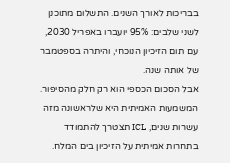בבריכות לאורך השנים. התשלום מתוכנן לשני שלבים: 95% יועברו באפריל 2030, עם תום הזיכיון הנוכחי, והיתרה בספטמבר של אותה שנה.
אבל הסכום הכספי הוא רק חלק מהסיפור. המשמעות האמיתית היא שלראשונה מזה עשרות שנים, ICL תצטרך להתמודד בתחרות אמיתית על הזיכיון בים המלח.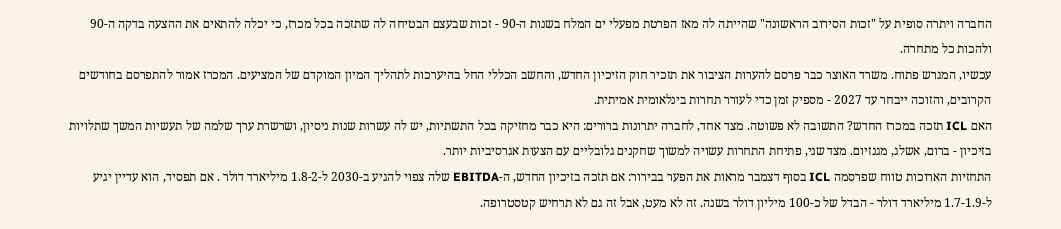החברה ויתרה סופית על "זכות הסירוב הראשונה" שהייתה לה מאז הפרטת מפעלי ים המלח בשנות ה-90 - זכות שבעצם הבטיחה לה שתזכה בכל מכרז, כי יכלה להתאים את ההצעה בדקה ה-90 ולהכות כל מתחרה.
עכשיו, המגרש פתוח. משרד האוצר כבר פרסם להערות הציבור את תזכיר חוק הזיכיון החדש, והחשב הכללי החל בהיערכות לתהליך המיון המוקדם של המציעים. המכרז אמור להתפרסם בחודשים הקרובים, והזוכה ייבחר עד 2027 - מספיק זמן כדי לעורר תחרות בינלאומית אמיתית.
האם ICL תזכה במכרז החדש? התשובה לא פשוטה. מצד אחד, לחברה יתרונות ברורים: היא כבר מחזיקה בכל התשתיות, יש לה עשרות שנות ניסיון, ושרשרת ערך שלמה של תעשיות המשך שתלויות בזיכיון - ברום, אשלג, מגנזיום. מצד שני, פתיחת התחרות עשויה למשוך שחקנים גלובליים עם הצעות אגרסיביות יותר.
התחזיות הארוכות טווח שפרסמה ICL בסוף דצמבר מראות את הפער בבירור: אם תזכה בזיכיון החדש, ה-EBITDA שלה צפוי להגיע ב-2030 ל-1.8-2 מיליארד דולר . אם תפסיד, הוא עדיין יגיע ל-1.7-1.9 מיליארד דולר - הבדל של כ-100 מיליון דולר בשנה. זה לא מעט, אבל זה גם לא תרחיש קטסטרופה.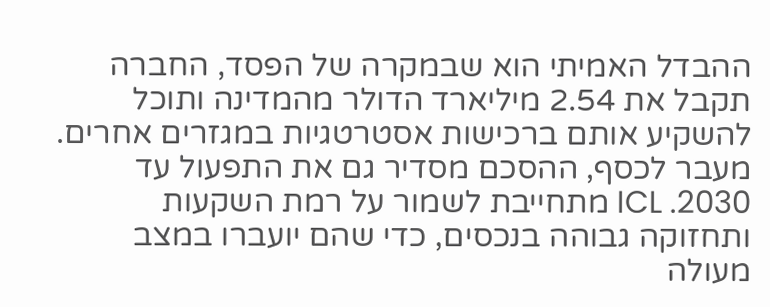ההבדל האמיתי הוא שבמקרה של הפסד, החברה תקבל את 2.54 מיליארד הדולר מהמדינה ותוכל להשקיע אותם ברכישות אסטרטגיות במגזרים אחרים.
מעבר לכסף, ההסכם מסדיר גם את התפעול עד 2030. ICL מתחייבת לשמור על רמת השקעות ותחזוקה גבוהה בנכסים, כדי שהם יועברו במצב מעולה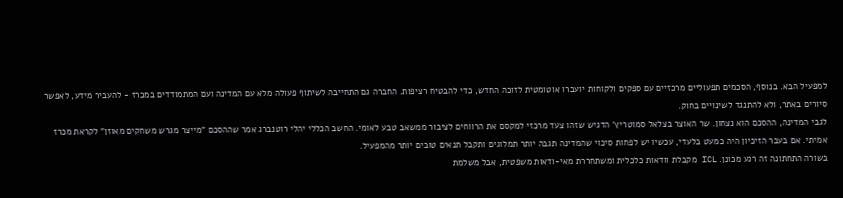למפעיל הבא. בנוסף, הסכמים תפעוליים מרכזיים עם ספקים ולקוחות יועברו אוטומטית לזוכה החדש, כדי להבטיח רציפות. החברה גם התחייבה לשיתוף פעולה מלא עם המדינה ועם המתמודדים במכרז - להעביר מידע, לאפשר סיורים באתר, ולא להתנגד לשינויים בחוק.
לגבי המדינה, ההסכם הוא נצחון. שר האוצר בצלאל סמוטריץ' הדגיש שזהו צעד מרכזי למקסם את הרווחים לציבור ממשאב טבע לאומי. החשב הכללי יהלי רוטנברג אמר שההסכם "מייצר מגרש משחקים מאוזן" לקראת מכרז אמיתי. אם בעבר הזיכיון היה כמעט בלעדי, עכשיו יש לפחות סיכוי שהמדינה תגבה יותר תמלוגים ותקבל תנאים טובים יותר מהמפעיל.
בשורה התחתונה זה רגע מכונן. ICL מקבלת וודאות כלכלית ומשתחררת מאי-ודאות משפטית, אבל משלמת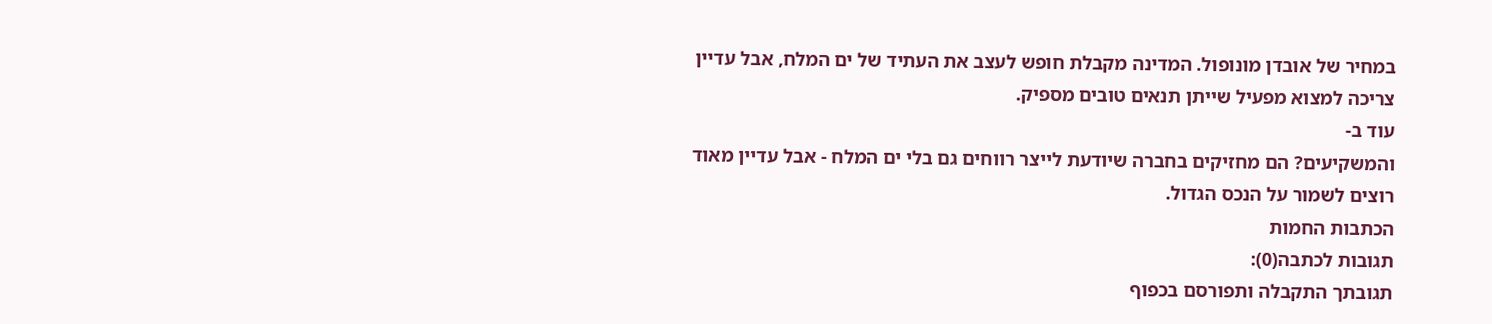במחיר של אובדן מונופול. המדינה מקבלת חופש לעצב את העתיד של ים המלח, אבל עדיין צריכה למצוא מפעיל שייתן תנאים טובים מספיק.
עוד ב-
והמשקיעים? הם מחזיקים בחברה שיודעת לייצר רווחים גם בלי ים המלח - אבל עדיין מאוד רוצים לשמור על הנכס הגדול.
הכתבות החמות
תגובות לכתבה(0):
תגובתך התקבלה ותפורסם בכפוף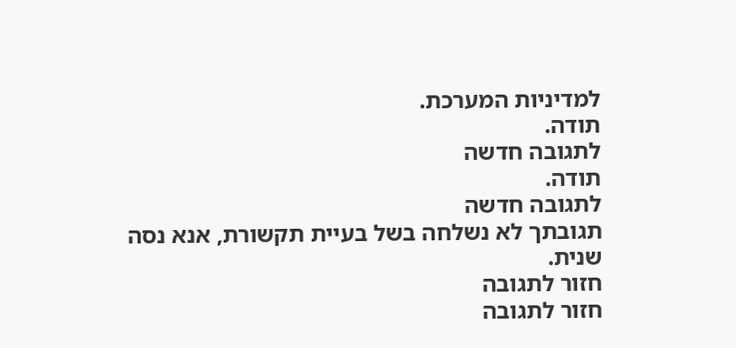למדיניות המערכת.
תודה.
לתגובה חדשה
תודה.
לתגובה חדשה
תגובתך לא נשלחה בשל בעיית תקשורת, אנא נסה שנית.
חזור לתגובה
חזור לתגובה